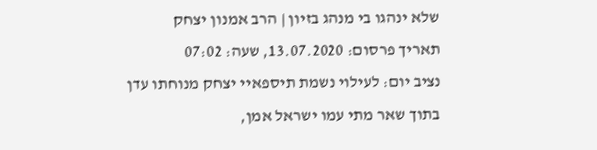שלא ינהגו בי מנהג בזיון | הרב אמנון יצחק
תאריך פרסום: 13.07.2020, שעה: 07:02
נציב יום: לעילוי נשמת תיספאיי יצחק מנוחתו עדן בתוך שאר מתי עמו ישראל אמן,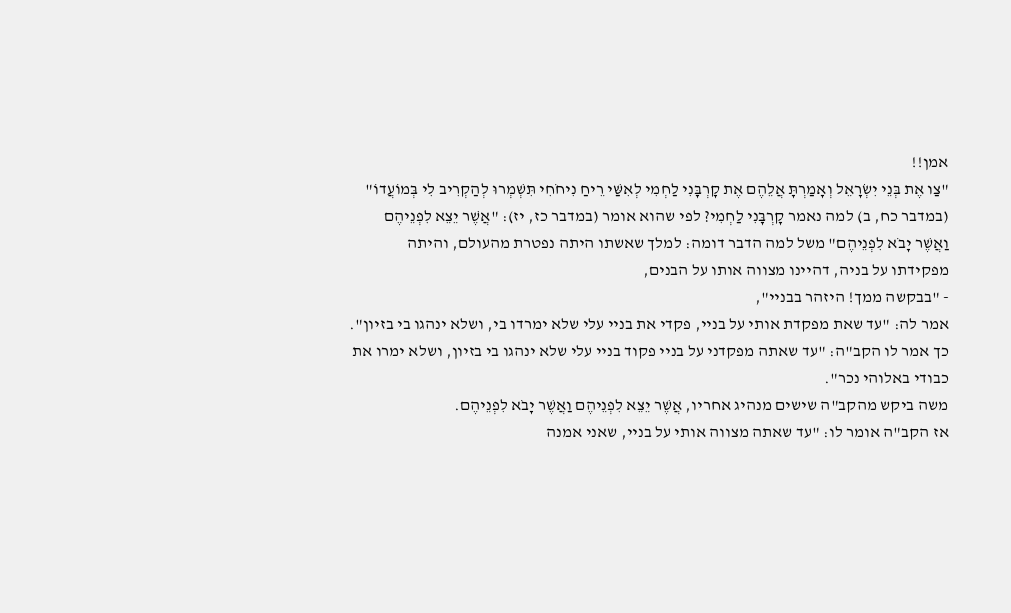אמן!!
"צַו אֶת בְּנֵי יִשְׂרָאֵל וְאָמַרְתָּ אֲלֵהֶם אֶת קָרְבָּנִי לַחְמִי לְאִשַּׁי רֵיחַ נִיחֹחִי תִּשְׁמְרוּ לְהַקְרִיב לִי בְּמוֹעֲדוֹ" (במדבר כח, ב) למה נאמר קָרְבָּנִי לַחְמִי? לפי שהוא אומר (במדבר כז, יז): "אֲשֶׁר יֵצֵא לִפְנֵיהֶם וַאֲשֶׁר יָבֹא לִפְנֵיהֶם" משל למה הדבר דומה: למלך שאשתו היתה נפטרת מהעולם, והיתה מפקידתו על בניה, דהיינו מצווה אותו על הבנים,
- "בבקשה ממך! היזהר בבניי",
אמר לה: "עד שאת מפקדת אותי על בניי, פקדי את בניי עלי שלא ימרדו בי, ושלא ינהגו בי בזיון".
כך אמר לו הקב"ה: "עד שאתה מפקדני על בניי פקוד בניי עלי שלא ינהגו בי בזיון, ושלא ימרו את כבודי באלוהי נכר".
משה ביקש מהקב"ה שישים מנהיג אחריו, אֲשֶׁר יֵצֵא לִפְנֵיהֶם וַאֲשֶׁר יָבֹא לִפְנֵיהֶם.
אז הקב"ה אומר לו: "עד שאתה מצווה אותי על בניי, שאני אמנה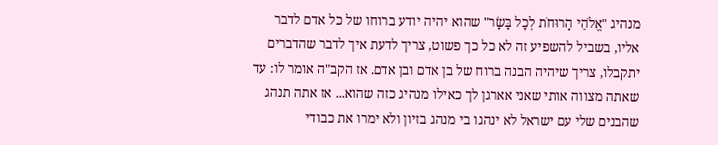מנהיג "אֱלֹהֵי הָרוּחֹת לְכָל בָּשָׂר" שהוא יהיה יודע ברוחו של כל אדם לדבר אליו, בשביל להשפיע זה לא כל כך פשוט, צריך לדעת איך לדבר שהדברים יתקבלו, צריך שיהיה הבנה ברוח של בן אדם ובן אדם. אז הקב"ה אומר לו: עד שאתה מצווה אותי שאני אארגן לך כאילו מנהיג כזה שהוא... אז אתה תנהג שהבנים שלי עם ישראל לא ינהגו בי מנהג בזיון ולא ימרו את כבודי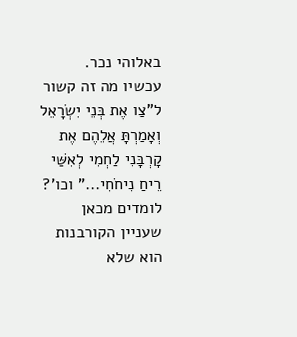באלוהי נכר.
עכשיו מה זה קשור ל"צַו אֶת בְּנֵי יִשְׂרָאֵל וְאָמַרְתָּ אֲלֵהֶם אֶת קָרְבָּנִי לַחְמִי לְאִשַּׁי רֵיחַ נִיחֹחִי..." וכו'? לומדים מכאן שעניין הקורבנות הוא שלא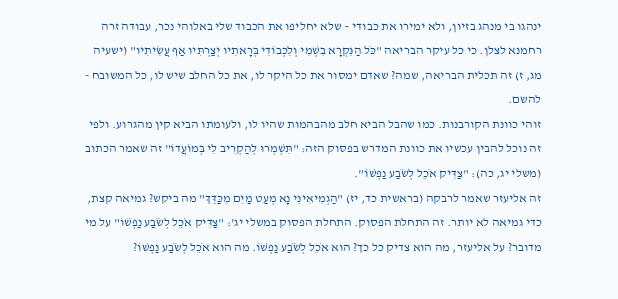ינהגו בי מנהג בזיון, ולא ימירו את כבודי – שלא יחליפו את הכבוד שלי באלוהי נכר, עבודה זרה רחמנא לצלן. כי כל עיקר הבריאה "כֹּל הַנִּקְרָא בִשְׁמִי וְלִכְבוֹדִי בְּרָאתִיו יְצַרְתִּיו אַף עֲשִׂיתִיו" (ישעיה מג, ז) זה תכלית הבריאה, שמה? שאדם ימסור את כל היקר לו, את כל החלב שיש לו, כל המשובח - להשם.
זוהי כוונת הקורבנות. כמו שהבל הביא חלב מהבהמות שהיו לו, ולעומתו הביא קין מהגרוע. ולפי זה נוכל להבין עכשיו את כוונת המדרש בפסוק הזה: "תִּשְׁמְרוּ לְהַקְרִיב לִי בְּמוֹעֲדוֹ" זה שאמר הכתוב (משלי יג, כה): "צַדִּיק אֹכֵל לְשֹׂבַע נַפְשׁוֹ".
זה אליעזר שאמר לרבקה (בראשית כד, יז) "הַגְמִיאִינִי נָא מְעַט מַיִם מִכַּדֵּךְ" מה ביקש? גמיאה קצת, כדי גמיאה לא יותר. זה התחלת הפסוק. התחלת הפסוק במשלי יג': "צַדִּיק אֹכֵל לְשֹׂבַע נַפְשׁוֹ" על מי מדובר? על אליעזר, מה הוא צדיק כל כך? הוא אֹכֵל לְשֹׂבַע נַפְשׁוֹ. מה הוא אֹכֵל לְשֹׂבַע נַפְשׁוֹ?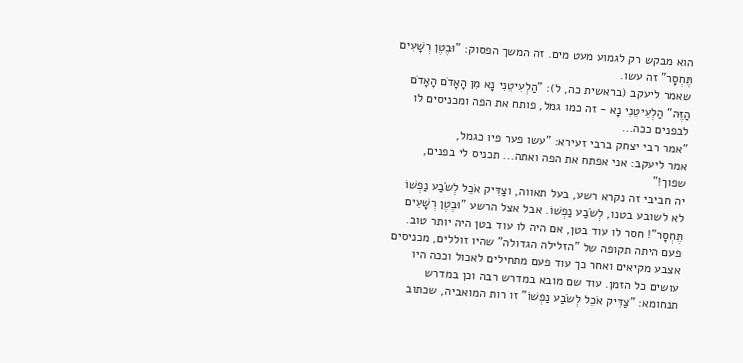הוא מבקש רק לגמוע מעט מים. זה המשך הפסוק: "וּבֶטֶן רְשָׁעִים תֶּחְסָר" זה עשו.
שאמר ליעקב (בראשית כה, ל): "הַלְעִיטֵנִי נָא מִן הָאָדֹם הָאָדֹם הַזֶּה" הַלְעִיטֵנִי נָא - זה כמו גמל, פותח את הפה ומכניסים לו לבפנים ככה...
"אמר רבי יצחק ברבי זעירא: "עשו פער פיו כגמל,
אמר ליעקב: אני אפתח את הפה ואתה... תכניס לי בפנים, שפוך!"
יה חביבי זה נקרא רשע, בעל תאווה, וצַדִּיק אֹכֵל לְשֹׂבַע נַפְשׁוֹ לא לשובע בטנו, לְשֹׂבַע נַפְשׁוֹ. אבל אצל הרשע "וּבֶטֶן רְשָׁעִים תֶּחְסָר"! חסר לו עוד בטן, אם היה לו עוד בטן היה יותר טוב. פעם היתה תקופה של "הזלילה הגדולה" שהיו זוללים, מכניסים אצבע מקיאים ואחר כך עוד פעם מתחילים לאכול וככה היו עושים כל הזמן. עוד שם מובא במדרש רבה וכן במדרש תנחומא: "צַדִּיק אֹכֵל לְשֹׂבַע נַפְשׁוֹ" זו רות המואביה, שכתוב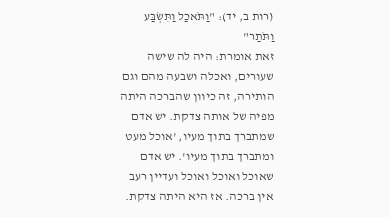(רות ב, יד): "וַתֹּאכַל וַתִּשְׂבַּע וַתֹּתַר"
זאת אומרת: היה לה שישה שעורים, ואכלה ושבעה מהם וגם הותירה, זה כיוון שהברכה היתה מפיה של אותה צדקת. יש אדם שמתברך בתוך מעיו, 'אוכל מעט ומתברך בתוך מעיו'. יש אדם שאוכל ואוכל ואוכל ועדיין רעב אין ברכה. אז היא היתה צדקת.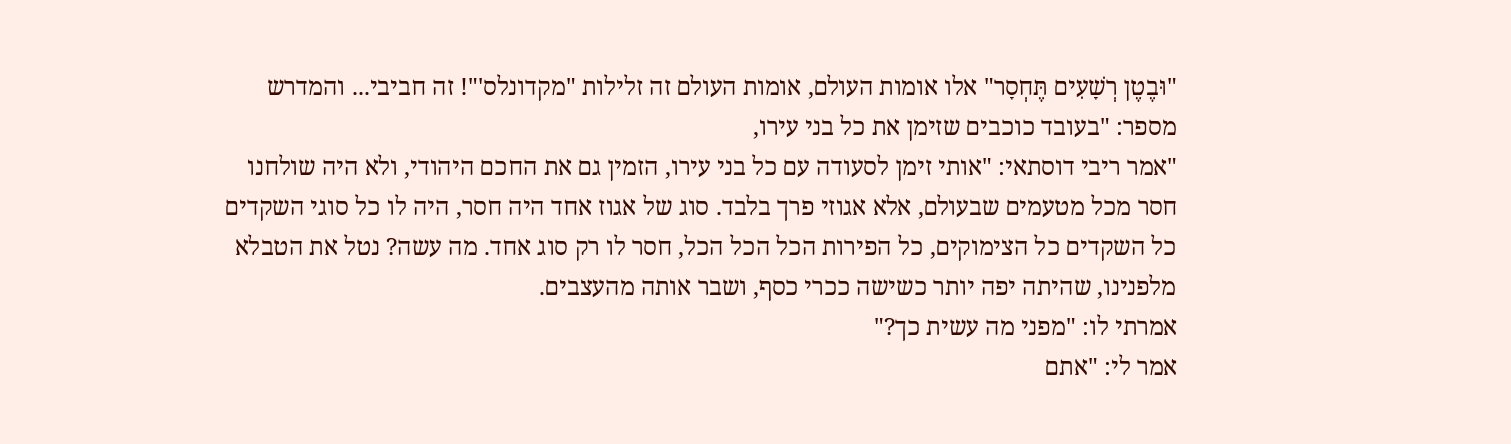"וּבֶטֶן רְשָׁעִים תֶּחְסָר" אלו אומות העולם, אומות העולם זה זלילות "מקדונלס'"! זה חביבי... והמדרש מספר: "בעובד כוכבים שזימן את כל בני עירו,
"אמר ריבי דוסתאי: "אותי זימן לסעודה עם כל בני עירו, הזמין גם את החכם היהודי, ולא היה שולחנו חסר מכל מטעמים שבעולם, אלא אגוזי פרך בלבד. סוג של אגוז אחד היה חסר, היה לו כל סוגי השקדים כל השקדים כל הצימוקים, כל הפירות הכל הכל הכל, חסר לו רק סוג אחד. מה עשה? נטל את הטבלא מלפנינו, שהיתה יפה יותר כשישה ככרי כסף, ושבר אותה מהעצבים.
אמרתי לו: "מפני מה עשית כך?"
אמר לי: "אתם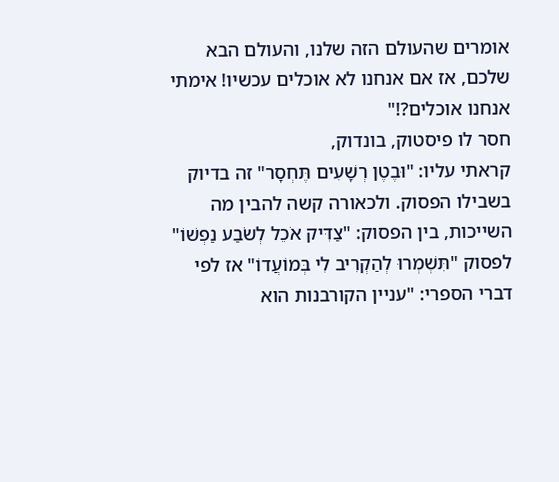אומרים שהעולם הזה שלנו, והעולם הבא שלכם, אז אם אנחנו לא אוכלים עכשיו! אימתי אנחנו אוכלים?!"
חסר לו פיסטוק, בונדוק,
קראתי עליו: "וּבֶטֶן רְשָׁעִים תֶּחְסָר" זה בדיוק בשבילו הפסוק. ולכאורה קשה להבין מה השייכות, בין הפסוק: "צַדִּיק אֹכֵל לְשֹׂבַע נַפְשׁוֹ" לפסוק "תִּשְׁמְרוּ לְהַקְרִיב לִי בְּמוֹעֲדוֹ" אז לפי דברי הספרי: "עניין הקורבנות הוא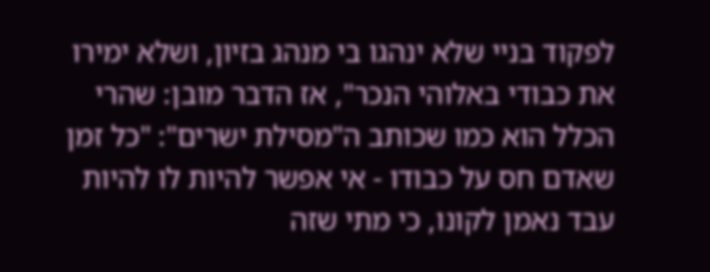לפקוד בניי שלא ינהגו בי מנהג בזיון, ושלא ימירו את כבודי באלוהי הנכר", אז הדבר מובן: שהרי הכלל הוא כמו שכותב ה"מסילת ישרים": "כל זמן שאדם חס על כבודו - אי אפשר להיות לו להיות עבד נאמן לקונו, כי מתי שזה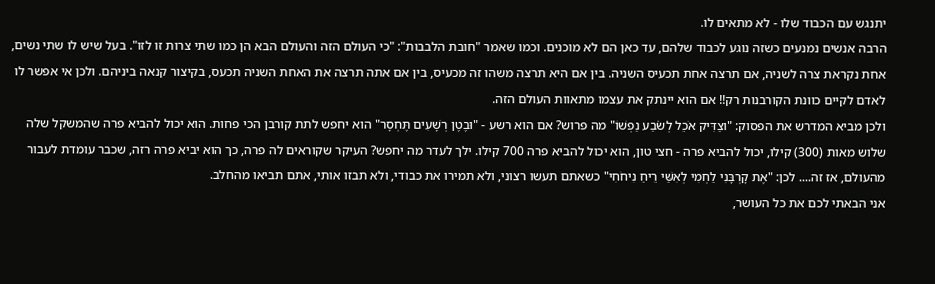יתנגש עם הכבוד שלו - לא מתאים לו.
הרבה אנשים נמנעים כשזה נוגע לכבוד שלהם, עד כאן הם לא מוכנים. וכמו שאמר "חובת הלבבות": "כי העולם הזה והעולם הבא הן כמו שתי צרות זו לזו". בעל שיש לו שתי נשים, אחת נקראת צרה לשניה, אם תרצה אחת תכעיס השניה. בין אם היא תרצה משהו זה מכעיס, בין אם אתה תרצה את האחת השניה תכעס, בקיצור קנאה ביניהם. ולכן אי אפשר לו לאדם לקיים כוונת הקורבנות רק!! אם הוא יינתק את עצמו מתאוות העולם הזה.
ולכן מביא המדרש את הפסוק: "וצַדִּיק אֹכֵל לְשֹׂבַע נַפְשׁוֹ" מה פרוש? אם הוא רשע - "וּבֶטֶן רְשָׁעִים תֶּחְסָר" הוא יחפש לתת קורבן הכי פחות. הוא יכול להביא פרה שהמשקל שלה שלוש מאות (300) קילו, יכול להביא פרה - חצי טון, הוא יכול להביא פרה 700 קילו. ילך לעדר מה יחפש? העיקר שקוראים לה פרה, כך הוא יביא פרה רזה, שכבר עומדת לעבור מהעולם, אז זה.... לכן: "אֶת קָרְבָּנִי לַחְמִי לְאִשַּׁי רֵיחַ נִיחֹחִי" כשאתם תעשו רצוני, ולא תמירו את כבודי, ולא תבזו אותי, אתם תביאו מהחלב.
אני הבאתי לכם את כל העושר,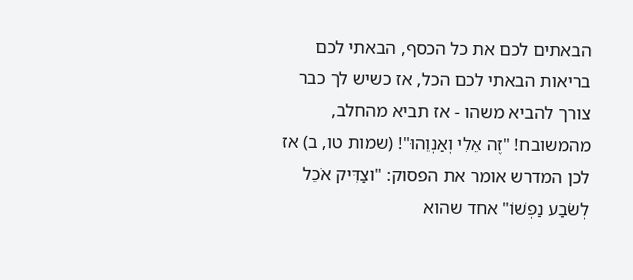הבאתים לכם את כל הכסף, הבאתי לכם בריאות הבאתי לכם הכל, אז כשיש לך כבר צורך להביא משהו - אז תביא מהחלב, מהמשובח! "זֶה אֵלִי וְאַנְוֵהוּ"! (שמות טו, ב) אז לכן המדרש אומר את הפסוק: "וצַדִּיק אֹכֵל לְשֹׂבַע נַפְשׁוֹ" אחד שהוא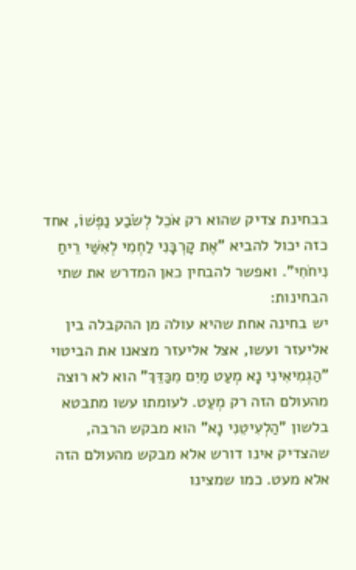בבחינת צדיק שהוא רק אֹכֵל לְשֹׂבַע נַפְשׁוֹ, אחד כזה יכול להביא "אֶת קָרְבָּנִי לַחְמִי לְאִשַּׁי רֵיחַ נִיחֹחִי". ואפשר להבחין כאן המדרש את שתי הבחינות:
יש בחינה אחת שהיא עולה מן ההקבלה בין אליעזר ועשו, אצל אליעזר מצאנו את הביטוי "הַגְמִיאִינִי נָא מְעַט מַיִם מִכַּדֵּךְ" הוא לא רוצה מהעולם הזה רק מְעַט. לעומתו עשו מתבטא בלשון "הַלְעִיטֵנִי נָא" הוא מבקש הרבה, שהצדיק אינו דורש אלא מבקש מהעולם הזה אלא מעט. כמו שמצינו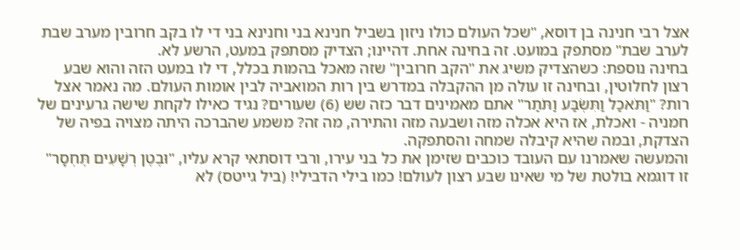אצל רבי חנינה בן דוסא, "שכל העולם כולו ניזון בשביל חנינא בני וחנינא בני די לו בקב חרובין מערב שבת לערב שבת" מסתפק במועט. זה בחינה אחת. דהיינו; הצדיק מסתפק במעט, הרשע לא.
בחינה נוספת: כשהצדיק משיג את "הקב חרובין" שזה מאכל בהמות בכלל, די לו במעט הזה והוא שבע רצון לחלוטין, ובחינה זו עולה מן ההקבלה במדרש בין רות המואביה לבין אומות העולם. מה נאמר אצל רות? "וַתֹּאכַל וַתִּשְׂבַּע וַתֹּתַר" אתם מאמינים דבר כזה שש (6) שעורים? נגיד כאילו לקחת שישה גרעינים של חמניה - ואכלת, אז היא אכלה מזה ושבעה מזה והתירה, מה זה? משמע שהברכה היתה מצויה בפיה של הצדקת, ובמה שהיא קיבלה שמחה והסתפקה.
והמעשה שאמרנו עם העובד כוכבים שזימן את כל בני עירו, ורבי דוסתאי קרא עליו, "וּבֶטֶן רְשָׁעִים תֶּחְסָר" זו דוגמא בולטת של מי שאינו שבע רצון לעולם! כמו בילי הדבילי! (ביל גייטס) לא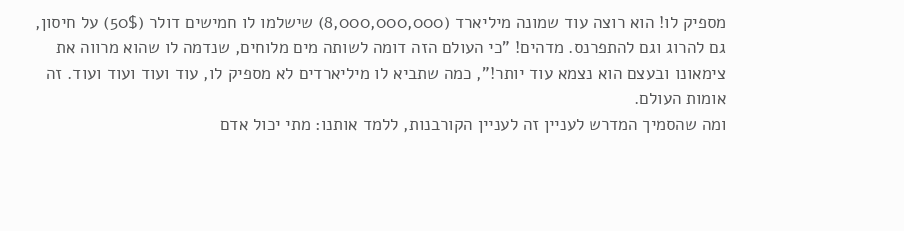מספיק לו! הוא רוצה עוד שמונה מיליארד (8,000,000,000) שישלמו לו חמישים דולר (50$) על חיסון, גם להרוג וגם להתפרנס. מדהים! "כי העולם הזה דומה לשותה מים מלוחים, שנדמה לו שהוא מרווה את צימאונו ובעצם הוא נצמא עוד יותר!", כמה שתביא לו מיליארדים לא מספיק לו, עוד ועוד ועוד ועוד. זה אומות העולם.
ומה שהסמיך המדרש לעניין זה לעניין הקורבנות, ללמד אותנו: מתי יכול אדם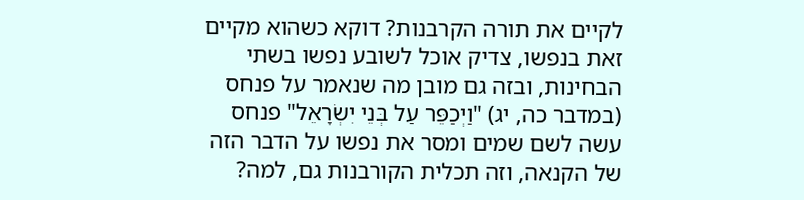לקיים את תורה הקרבנות? דוקא כשהוא מקיים זאת בנפשו, צדיק אוכל לשובע נפשו בשתי הבחינות, ובזה גם מובן מה שנאמר על פנחס (במדבר כה, יג) "וַיְכַפֵּר עַל בְּנֵי יִשְׂרָאֵל" פנחס עשה לשם שמים ומסר את נפשו על הדבר הזה של הקנאה, וזה תכלית הקורבנות גם, למה?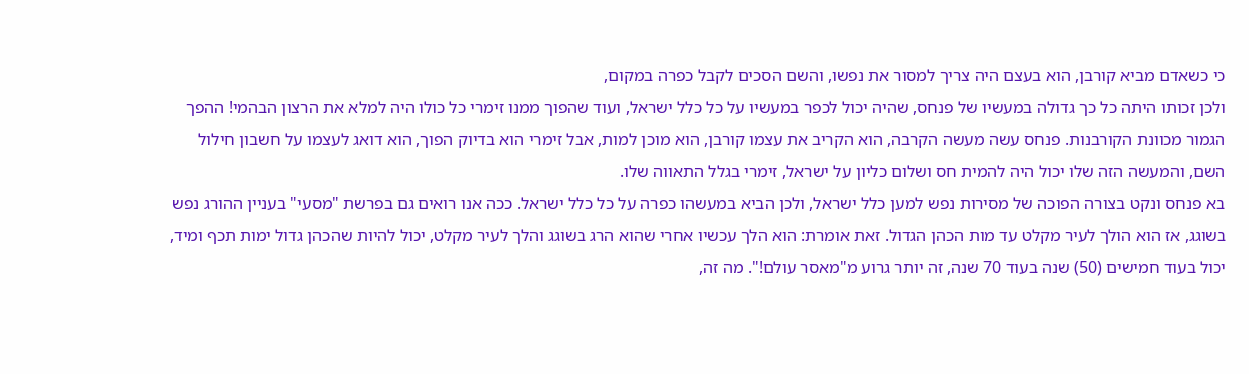כי כשאדם מביא קורבן, הוא בעצם היה צריך למסור את נפשו, והשם הסכים לקבל כפרה במקום,
ולכן זכותו היתה כל כך גדולה במעשיו של פנחס, שהיה יכול לכפר במעשיו על כל כלל ישראל, ועוד שהפוך ממנו זימרי כל כולו היה למלא את הרצון הבהמי! ההפך הגמור מכוונת הקורבנות. פנחס עשה מעשה הקרבה, הוא הקריב את עצמו קורבן, הוא מוכן למות, אבל זימרי הוא בדיוק הפוך, הוא דואג לעצמו על חשבון חילול השם, והמעשה הזה שלו יכול היה להמית חס ושלום כליון על ישראל, זימרי בגלל התאווה שלו.
בא פנחס ונקט בצורה הפוכה של מסירות נפש למען כלל ישראל, ולכן הביא במעשהו כפרה על כל כלל ישראל. ככה אנו רואים גם בפרשת "מסעי" בעניין ההורג נפש בשוגג, אז הוא הולך לעיר מקלט עד מות הכהן הגדול. זאת אומרת: הוא הלך עכשיו אחרי שהוא הרג בשוגג והלך לעיר מקלט, יכול להיות שהכהן גדול ימות תכף ומיד, יכול בעוד חמישים (50) שנה בעוד 70 שנה, זה יותר גרוע מ"מאסר עולם!". מה זה,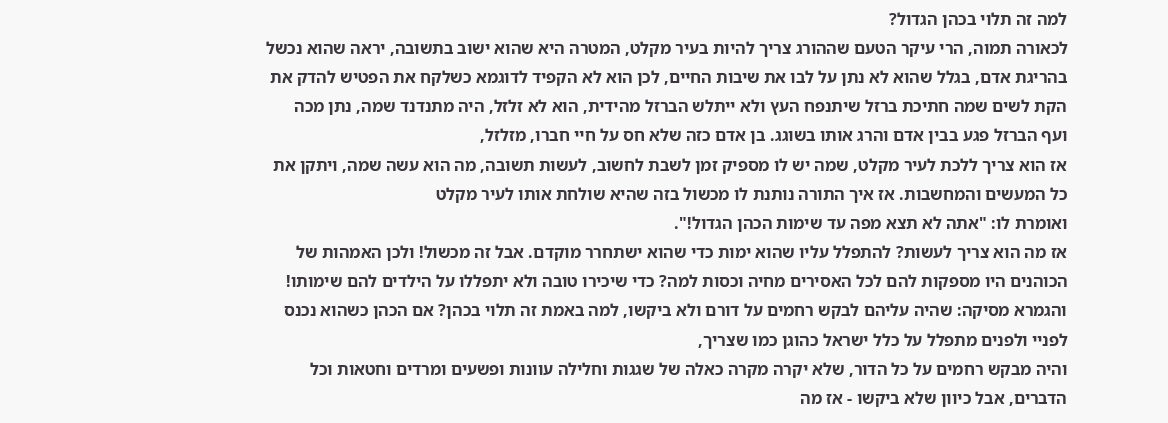למה זה תלוי בכהן הגדול?
לכאורה תמוה, הרי עיקר הטעם שההורג צריך להיות בעיר מקלט, המטרה היא שהוא ישוב בתשובה, יראה שהוא נכשל בהריגת אדם, בגלל שהוא לא נתן על לבו את שיבות החיים, לכן הוא לא הקפיד לדוגמא כשלקח את הפטיש להדק את הקת לשים שמה חתיכת ברזל שיתנפח העץ ולא ייתלש הברזל מהידית, הוא לא זלזל, היה מתנדנד שמה, נתן מכה ועף הברזל פגע בבין אדם והרג אותו בשוגג. בן אדם כזה שלא חס על חיי חברו, מזלזל,
אז הוא צריך ללכת לעיר מקלט, שמה יש לו מספיק זמן לשבת לחשוב, לעשות תשובה, מה הוא עשה שמה, ויתקן את כל המעשים והמחשבות. אז איך התורה נותנת לו מכשול בזה שהיא שולחת אותו לעיר מקלט
ואומרת לו: "אתה לא תצא מפה עד שימות הכהן הגדול!".
אז מה הוא צריך לעשות? להתפלל עליו שהוא ימות כדי שהוא ישתחרר מוקדם. אבל זה מכשול! ולכן האמהות של הכוהנים היו מספקות להם לכל האסירים מחיה וכסות למה? כדי שיכירו טובה ולא יתפללו על הילדים להם שימותו! והגמרא מסיקה: שהיה עליהם לבקש רחמים על דורם ולא ביקשו, למה באמת זה תלוי בכהן? אם הכהן כשהוא נכנס לפניי ולפנים מתפלל על כלל ישראל כהוגן כמו שצריך,
והיה מבקש רחמים על כל הדור, שלא יקרה מקרה כאלה של שגגות וחלילה עוונות ופשעים ומרדים וחטאות וכל הדברים, אבל כיוון שלא ביקשו - אז מה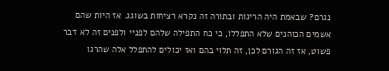נגרם? שבאמת היה הריגות ובתורה זה נקרא רציחות בשוגג. אז היות שהם אשמים הכוהנים שלא התפללו, כי כח התפילה שלהם לפניי ולפנים זה לא דבר פשוט, אז זה הגורם לכן, זה תלוי בהם ואז יכולים להתפלל אלה שהרגו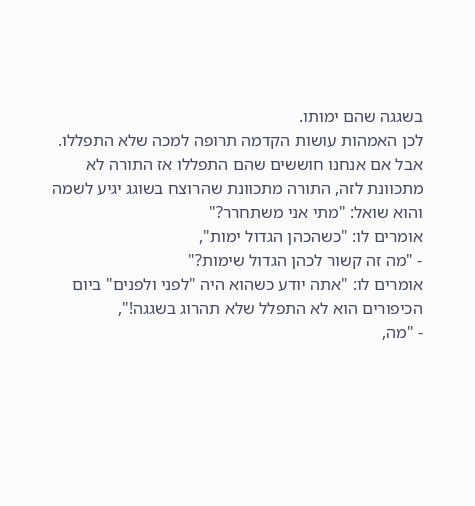בשגגה שהם ימותו.
לכן האמהות עושות הקדמה תרופה למכה שלא התפללו. אבל אם אנחנו חוששים שהם התפללו אז התורה לא מתכוונת לזה, התורה מתכוונת שהרוצח בשוגג יגיע לשמה
והוא שואל: "מתי אני משתחרר?"
אומרים לו: "כשהכהן הגדול ימות",
- "מה זה קשור לכהן הגדול שימות?"
אומרים לו: "אתה יודע כשהוא היה "לפני ולפנים" ביום הכיפורים הוא לא התפלל שלא תהרוג בשגגה!",
- "מה,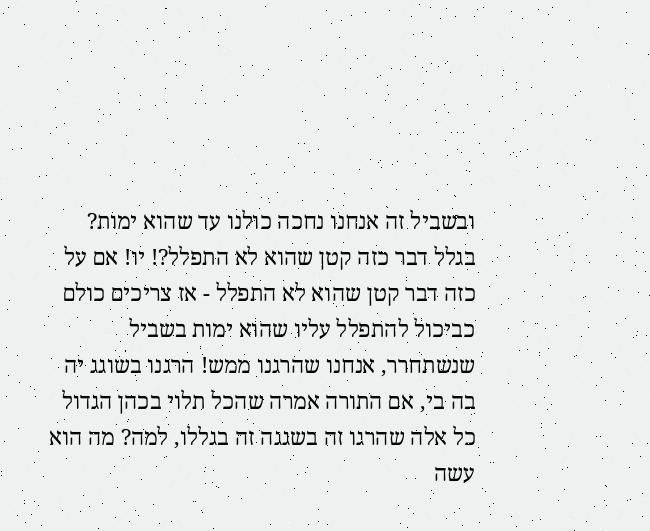ובשביל זה אנחנו נחכה כולנו עד שהוא ימות? בגלל דבר כזה קטן שהוא לא התפלל?! יו! אם על כזה דבר קטן שהוא לא התפלל - אז צריכים כולם כביכול להתפלל עליו שהוא ימות בשביל שנשתחרר, אנחנו שהרגנו ממש! הרגנו בשוגג יה בה בי, אם התורה אמרה שהכל תלוי בכהן הגדול כל אלה שהרגו זה בשגגה זה בגללו, למה? מה הוא עשה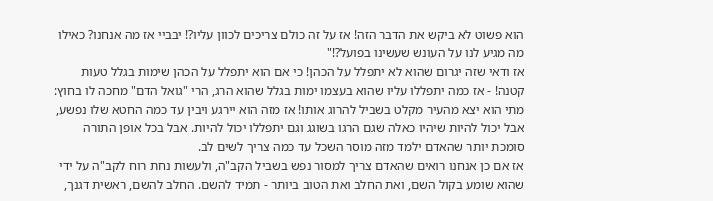הוא פשוט לא ביקש את הדבר הזה! אז על זה כולם צריכים לכוון עליו?! יבביי אז מה אנחנו? כאילו מה מגיע לנו על העונש שעשינו בפועל?!"
אז ודאי שזה יגרום שהוא לא יתפלל על הכהן! כי אם הוא יתפלל על הכהן שימות בגלל טעות קטנה! - אז כמה יתפללו עליו שהוא בעצמו ימות בגלל שהוא הרג, הרי "גואל הדם" מחכה לו בחוץ: מתי הוא יצא מהעיר מקלט בשביל להרוג אותו! אז מזה הוא יירגע ויבין עד כמה החטא שלו נפשע, אבל יכול להיות שיהיו כאלה שגם הרגו בשוגג וגם יתפללו יכול להיות. אבל בכל אופן התורה סומכת יותר שהאדם ילמד מזה מוסר השכל עד כמה צריך לשים לב.
אז אם כן אנחנו רואים שהאדם צריך למסור נפש בשביל הקב"ה, ולעשות נחת רוח לקב"ה על ידי שהוא שומע בקול השם, ואת החלב ואת הטוב ביותר - תמיד להשם. החלב להשם, ראשית דגנך,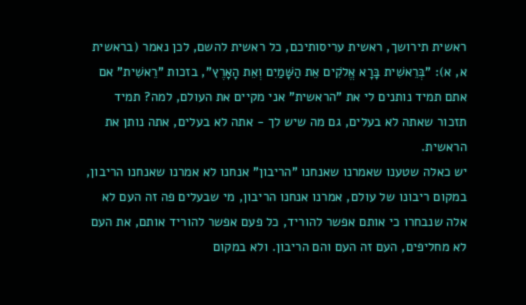ראשית תירושך, ראשית עריסותיכם, כל ראשית להשם, לכן נאמר (בראשית א, א): "בְּרֵאשִׁית בָּרָא אֱלֹקִים אֵת הַשָּׁמַיִם וְאֵת הָאָרֶץ", בזכות "רֵאשִׁית" אם אתם תמיד נותנים לי את "הראשית" אני מקיים את העולם, למה? תמיד תזכור שאתה לא בעלים, גם מה שיש לך - אתה לא בעלים, אתה נותן את הראשית.
יש כאלה שטענו שאמרנו שאנחנו "הריבון" אנחנו לא אמרנו שאנחנו הריבון, במקום ריבונו של עולם, אמרנו אנחנו הריבון, מי שבעלים פה זה העם לא אלה שנבחרו כי אותם אפשר להוריד, כל פעם אפשר להוריד אותם, את העם לא מחליפים, העם זה העם והם הריבון. ולא במקום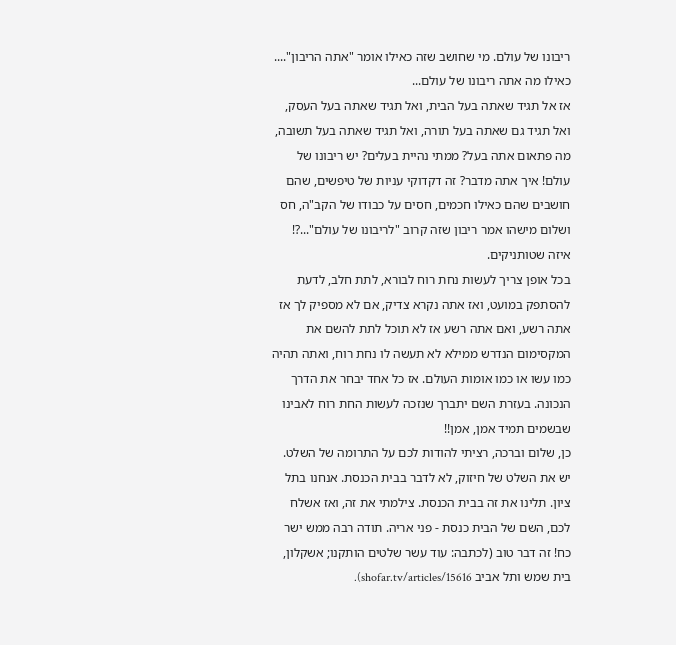ריבונו של עולם. מי שחושב שזה כאילו אומר "אתה הריבון".... כאילו מה אתה ריבונו של עולם...
אז אל תגיד שאתה בעל הבית, ואל תגיד שאתה בעל העסק, ואל תגיד גם שאתה בעל תורה, ואל תגיד שאתה בעל תשובה, מה פתאום אתה בעל? ממתי נהיית בעלים? יש ריבונו של עולם! איך אתה מדבר? זה דקדוקי עניות של טיפשים, שהם חושבים שהם כאילו חכמים, חסים על כבודו של הקב"ה, חס ושלום מישהו אמר ריבון שזה קרוב "לריבונו של עולם"...?! איזה שטותניקים.
בכל אופן צריך לעשות נחת רוח לבורא, לתת חלב, לדעת להסתפק במועט, ואז אתה נקרא צדיק, אם לא מספיק לך אז אתה רשע, ואם אתה רשע אז לא תוכל לתת להשם את המקסימום הנדרש ממילא לא תעשה לו נחת רוח, ואתה תהיה כמו עשו או כמו אומות העולם. אז כל אחד יבחר את הדרך הנכונה. בעזרת השם יתברך שנזכה לעשות החת רוח לאבינו שבשמים תמיד אמן, אמן!!
כן, שלום וברכה, רציתי להודות לכם על התרומה של השלט. יש את השלט של חיזוק, לא לדבר בבית הכנסת. אנחנו בתל ציון. תלינו את זה בבית הכנסת. צילמתי את זה, ואז אשלח לכם, השם של הבית כנסת - פני אריה. תודה רבה ממש ישר כח! זה דבר טוב (לכתבה: עוד עשר שלטים הותקנו; אשקלון, בית שמש ותל אביב shofar.tv/articles/15616).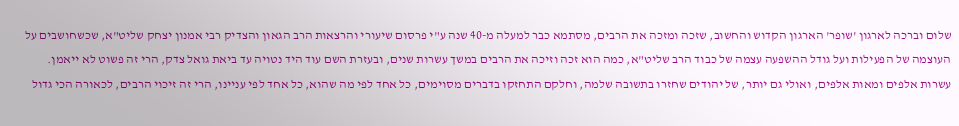שלום וברכה לארגון 'שופר' הארגון הקדוש והחשוב, שזכה ומזכה את הרבים, מסתמא כבר למעלה מ-40 שנה ע"י פרסום שיעורי והרצאות הרב הגאון והצדיק רבי אמנון יצחק שליט"א, שכשחושבים על העוצמה של הפעילות ועל גודל ההשפעה עצמה של כבוד הרב שליט"א, כמה הוא זכה וזיכה את הרבים במשך עשרות שנים, ובעזרת השם עוד היד נטויה עד ביאת גואל צדק, הרי זה פשוט לא ייאמן. עשרות אלפים ומאות אלפים, ואולי גם יותר, של יהודים שחזרו בתשובה שלמה, וחלקם התחזקו בדברים מסוימים, כל אחד לפי מה שהוא, כל אחד לפי עניינו, הרי זה זיכוי הרבים, לכאורה הכי גדול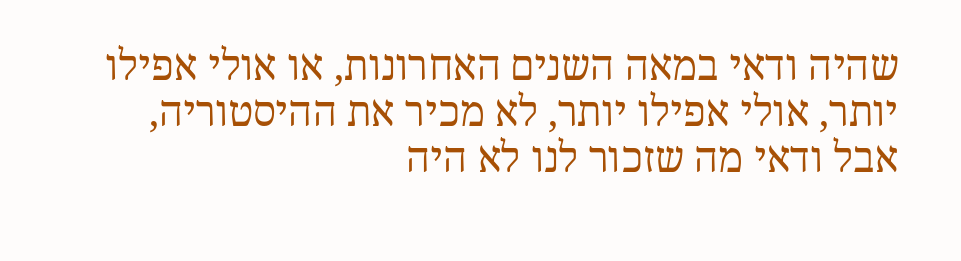שהיה ודאי במאה השנים האחרונות, או אולי אפילו יותר, אולי אפילו יותר, לא מכיר את ההיסטוריה, אבל ודאי מה שזכור לנו לא היה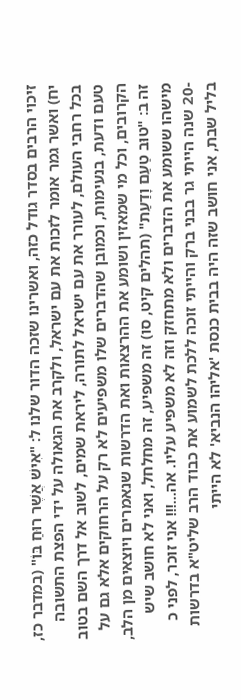זיכוי הרבים בסדר גודל כזה, ואשרינו שזכה הדור שלנו ל: "אִישׁ אֲשֶׁר רוּחַ בּוֹ" (במדבר כז, יח) ואשר גמר אומר לזכות את עם ישראל, ולקרב את הגאולה על ידי הפצת התשובה בכל רחבי העולם, לעורר את עם ישראל לתורה, ליראת שמים, לשוב אל דרך השם בטוב טעם ודעת, בנעימות, וכמובן שהדברים שלו משפיעים לא רק על הרחוקים אלא גם על הקרובים, וכל מי שמאזין ושומע את ההרצאות ואת הדרשות שנאמרים ויוצאים מן הלב, זה ב: "טוּב טַעַם וָדַעַת" (תהלים קיט, סו) זה משפיע, זה מחלחל, ואני לא חושב שיש מישהו ששומע את הדברים ולא מתחזק וזה לא משפיע עליו. אה...!!! אני זוכר, לפני כ -20 שנה הייתי גר בבני ברק והייתי זוכה ללכת לשמוע את כבוד הרב שליט"א בדרשות בליל שבת, אני חושב שזה היה בבית כנסת 'אליהו הנביא' לא הייתי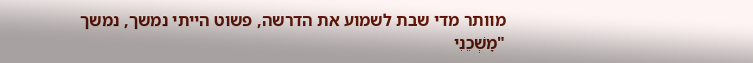מוותר מדי שבת לשמוע את הדרשה, פשוט הייתי נמשך, נמשך "מׇשְׁכֵנִי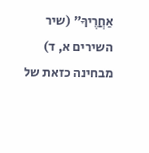אַחֲרֶיךָ" (שיר השירים א, ד) מבחינה כזאת של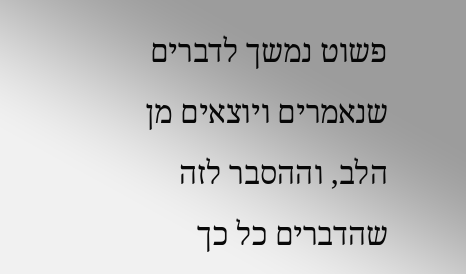פשוט נמשך לדברים שנאמרים ויוצאים מן הלב, וההסבר לזה שהדברים כל כך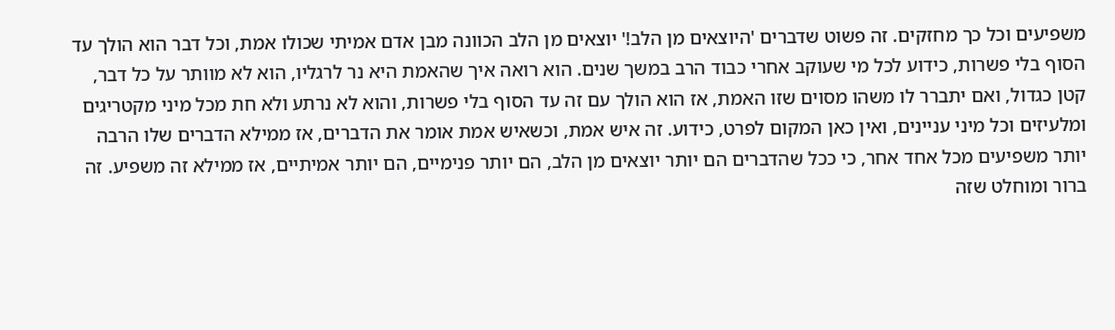משפיעים וכל כך מחזקים. זה פשוט שדברים 'היוצאים מן הלב!' יוצאים מן הלב הכוונה מבן אדם אמיתי שכולו אמת, וכל דבר הוא הולך עד הסוף בלי פשרות, כידוע לכל מי שעוקב אחרי כבוד הרב במשך שנים. הוא רואה איך שהאמת היא נר לרגליו, הוא לא מוותר על כל דבר, קטן כגדול, ואם יתברר לו משהו מסוים שזו האמת, אז הוא הולך עם זה עד הסוף בלי פשרות, והוא לא נרתע ולא חת מכל מיני מקטריגים ומלעיזים וכל מיני עניינים, ואין כאן המקום לפרט, כידוע. זה איש אמת, וכשאיש אמת אומר את הדברים, אז ממילא הדברים שלו הרבה יותר משפיעים מכל אחד אחר, כי ככל שהדברים הם יותר יוצאים מן הלב, הם יותר פנימיים, הם יותר אמיתיים, אז ממילא זה משפיע. זה ברור ומוחלט שזה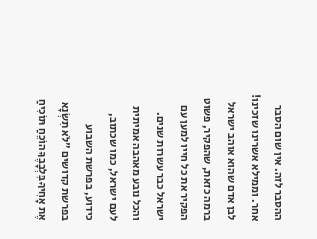ההסבר לזה. אין שום הסבר אחר. וממילא אשרינו שזכינו! לבן אדם שהוא אוהב ישראל ברמה כזאת, שהפקיר, פשוט הפקיר את כל חייו למען עם ישראל כבר עשרות שנים. והכל נובע מאהבה אמיתית לעם ישראל, כמו שכתוב, כידוע, בפרשת השבוע בפרשת קדושים "לֹא תִשְׂנָא אֶת אָחִיךָ בִּלְבָבֶךָ הוֹכֵחַ תּוֹכִיחַ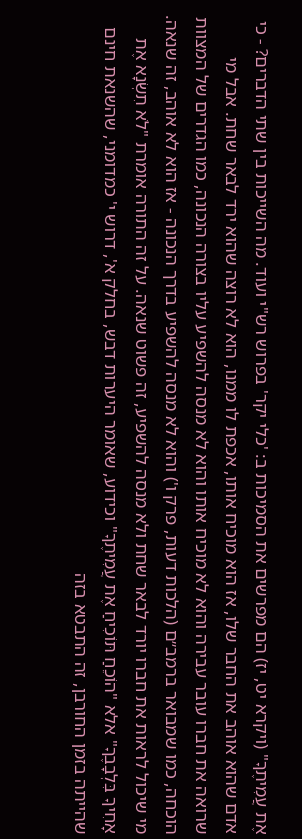אֶת עֲמִיתֶךָ" (ויקרא יט, יז) הם מפרשים את הסמיכות ב: 'כלי יקר' בפרוש רש"י ועוד. מה השייכות בין שתי הדברים? - כי אדם שהוא אוהב את החבר שלו, אז הוא מוכיח אותו, אכפת לו ממנו, הוא לא רוצה שהוא ירד לבאר שחת. אבל מי שרואה את חברו עובר עבירה והוא לא מוכיח אותו והוא לא מנסה להשפיע עליו בצורה הנכונה, כמו הגדרים של המצוות הוכחה, כמו שמבואר ברמב״ם (הלכות דעות, פרק ו') והוא לא מנסה להשפיע בדרך הנכונה - אז הוא לא אוהב, זה שנאה. מי שיכול לראות את חברו יורד לבאר שחת ולא מנסה להשפיע, זה פשוט שנאה. על זה התורה אומרת "לֹא תִשְׂנָא אֶת אָחִיךָ בִּלְבָבֶךָ" אלא "הוֹכֵחַ תּוֹכִיחַ אֶת עֲמִיתֶךָ" וכידוע, שאומר היערות דבש, בחלק א', דרוש י' כמדומני, שהשנאת חינם שהייתה בזמן החורבן, זה התבטא בזה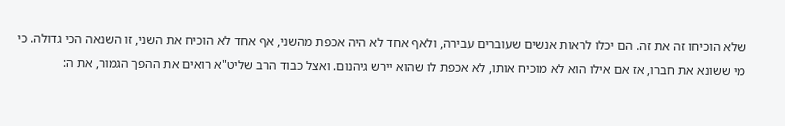שלא הוכיחו זה את זה. הם יכלו לראות אנשים שעוברים עבירה, ולאף אחד לא היה אכפת מהשני, אף אחד לא הוכיח את השני, זו השנאה הכי גדולה. כי מי ששונא את חברו, אז אם אילו הוא לא מוכיח אותו, לא אכפת לו שהוא יירש גיהנום. ואצל כבוד הרב שליט"א רואים את ההפך הגמור, את ה: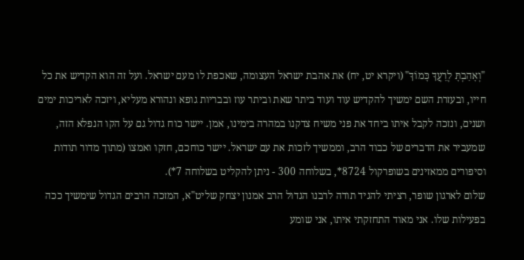"וְאָהַבְתָּ לְרֵעֲךָ כָּמוֹךָ" (ויקרא יט, יח) את אהבת ישראל העצומה, שאכפת לו מעם ישראל. ועל זה הוא הקדיש את כל חייו, ובעזרת השם ימשיך להקדיש עוד ועוד ביתר שאת וביתר עוז ובבריות גופא ונהורא מעליא, ויזכה לאריכות ימים ושנים, ונזכה לקבל איתו ביחד את פני משיח צדקנו במהרה בימינו, אמן. יישר כוח גדול גם על הקו הנפלא הזה, שמעביר את הדברים של כבוד הרב, וממשיך לזכות את עם ישראל. יישר כוחכם, חזקו ואמצו (מתוך מדור תודות וסיפורים ממאזינים בשופרקול 8724*, בשלוחה 300 - ניתן להקליט בשלוחה 7*).
שלום לארגון שופר, רציתי להגיד תודה לרבנו הגדול הרב אמנון יצחק שליט"א, המזכה הרבים הגדול שימשיך ככה בפעילות שלו. אני מאוד התחזקתי איתו, אני שומע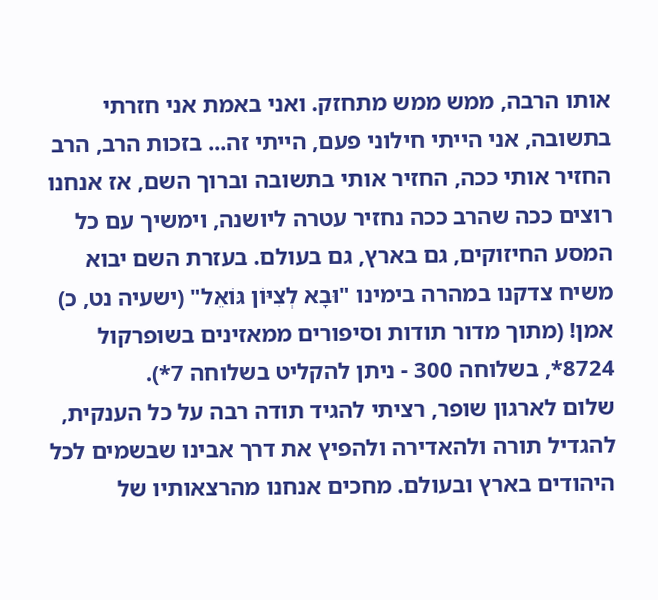אותו הרבה, ממש ממש מתחזק. ואני באמת אני חזרתי בתשובה, אני הייתי חילוני פעם, הייתי זה... בזכות הרב, הרב החזיר אותי ככה, החזיר אותי בתשובה וברוך השם, אז אנחנו רוצים ככה שהרב ככה נחזיר עטרה ליושנה, וימשיך עם כל המסע החיזוקים, גם בארץ, גם בעולם. בעזרת השם יבוא משיח צדקנו במהרה בימינו "וּבָא לְצִיּוֹן גּוֹאֵל" (ישעיה נט, כ) אמן! (מתוך מדור תודות וסיפורים ממאזינים בשופרקול 8724*, בשלוחה 300 - ניתן להקליט בשלוחה 7*).
שלום לארגון שופר, רציתי להגיד תודה רבה על כל הענקית, להגדיל תורה ולהאדירה ולהפיץ את דרך אבינו שבשמים לכל היהודים בארץ ובעולם. מחכים אנחנו מהרצאותיו של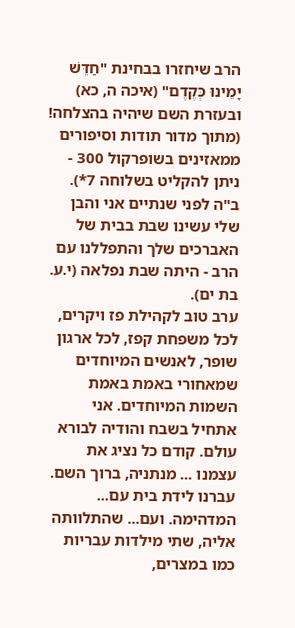הרב שיחזרו בבחינת "חַדֵּשׁ יָמֵינוּ כְּקֶדֶם" (איכה ה, כא) ובעזרת השם שיהיה בהצלחה! (מתוך מדור תודות וסיפורים ממאזינים בשופרקול 300 - ניתן להקליט בשלוחה 7*).
ב"ה לפני שנתיים אני והבן שלי עשינו שבת בבית של האברכים שלך והתפללנו עם הרב - היתה שבת נפלאה (י.ע. בת ים).
ערב טוב לקהילת פז ויקרים, לכל משפחת קפז, לכל ארגון שופר, לאנשים המיוחדים שמאחורי באמת באמת השמות המיוחדים. אני אתחיל בשבח והודיה לבורא עולם. קודם כל נציג את עצמנו ... מנתניה, ברוך השם. עברנו לידת בית עם... המדהימה. ועם... שהתלוותה אליה, שתי מילדות עבריות כמו במצרים,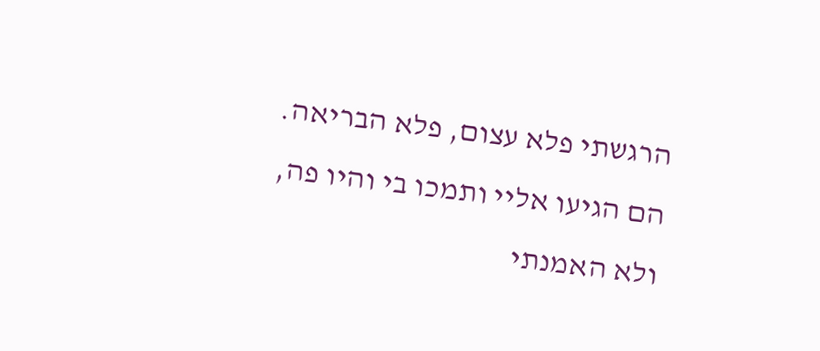הרגשתי פלא עצום, פלא הבריאה. הם הגיעו אליי ותמכו בי והיו פה, ולא האמנתי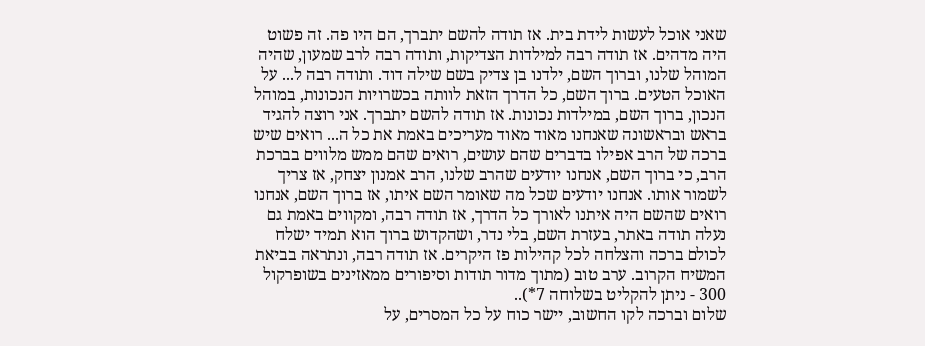שאני אוכל לעשות לידת בית. אז תודה להשם יתברך, הם היו פה. זה פשוט היה מדהים. אז תודה רבה למילדות הצדיקות, ותודה רבה לרב שמעון, שהיה המוהל שלנו, וברוך השם, ילדנו בן צדיק בשם שילה דוד. ותודה רבה ל... על האוכל הטעים. ברוך השם, כל הדרך הזאת לוותה בכשרויות הנכונות, במוהל הנכון, ברוך השם, במילדות נכונות. אז תודה להשם יתברך. אני רוצה להגיד בראש ובראשונה שאנחנו מאוד מאוד מעריכים באמת את כל ה... רואים שיש ברכה של הרב אפילו בדברים שהם עושים, רואים שהם ממש מלווים בברכת הרב, כי ברוך השם, אנחנו יודעים שהרב שלנו, הרב אמנון יצחק, אז צריך לשמור אותו. אנחנו יודעים שכל מה שאומר השם איתו, אז ברוך השם, אנחנו רואים שהשם היה איתנו לאורך כל הדרך, אז תודה רבה, ומקווים באמת גם נעלה תודה באתר, בעזרת השם, בלי נדר, ושהקדוש ברוך הוא תמיד ישלח לכולם ברכה והצלחה לכל קהילות פז היקרים. אז תודה רבה, ונתראה בביאת המשיח הקרוב. ערב טוב (מתוך מדור תודות וסיפורים ממאזינים בשופרקול 300 - ניתן להקליט בשלוחה 7*)..
שלום וברכה לקו החשוב, יישר כוח על כל המסרים, על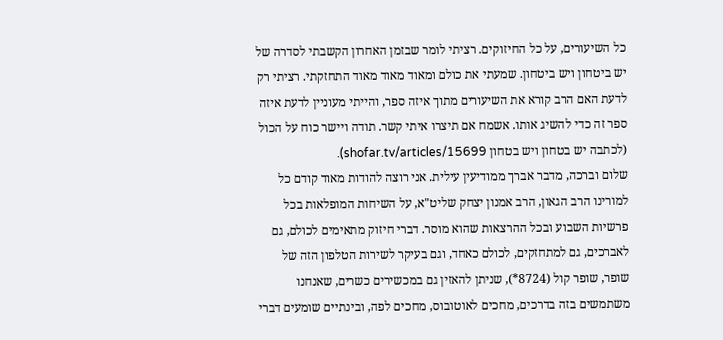כל השיעורים, על כל החיזוקים. רציתי לומר שבזמן האחרון הקשבתי לסדרה של יש ביטחון ויש ביטחון. שמעתי את כולם ומאוד מאוד מאוד התחזקתי. רציתי רק לדעת האם הרב קורא את השיעורים מתוך איזה ספר, והייתי מעוניין לדעת איזה ספר זה כדי להשיג אותו. אשמח אם תיצרו איתי קשר. תודה ויישר כוח על הכול (לכתבה יש בטחון ויש בטחון shofar.tv/articles/15699).
שלום וברכה, מדבר אברך ממודיעין עילית. אני רוצה להודות מאוד קודם כל למורינו הרב הגאון, הרב אמנון יצחק שליט"א, על השיחות המופלאות בכל פרשיות השבוע ובכל ההרצאות שהוא מוסר. דברי חיזוק מתאימים לכולם, גם לאברכים, גם למתחזקים, לכולם כאחד, וגם בעיקר לשירות הטלפון הזה של שופר, שופר קול (8724*), שניתן להאזין גם במכשירים כשרים, שאנחנו משתמשים בזה בדרכים, מחכים לאוטובוס, מחכים לפה, ובינתיים שומעים דברי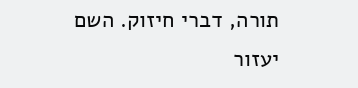תורה, דברי חיזוק. השם יעזור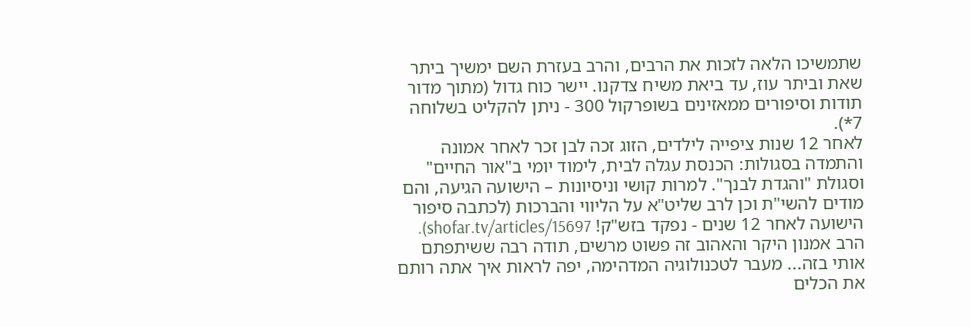שתמשיכו הלאה לזכות את הרבים, והרב בעזרת השם ימשיך ביתר שאת וביתר עוז, עד ביאת משיח צדקנו. יישר כוח גדול (מתוך מדור תודות וסיפורים ממאזינים בשופרקול 300 - ניתן להקליט בשלוחה 7*).
לאחר 12 שנות ציפייה לילדים, הזוג זכה לבן זכר לאחר אמונה והתמדה בסגולות: הכנסת עגלה לבית, לימוד יומי ב"אור החיים" וסגולת "והגדת לבנך". למרות קושי וניסיונות – הישועה הגיעה, והם מודים להשי"ת וכן לרב שליט"א על הליווי והברכות (לכתבה סיפור הישועה לאחר 12 שנים - נפקד בזש"ק! shofar.tv/articles/15697).
הרב אמנון היקר והאהוב זה פשוט מרשים, תודה רבה ששיתפתם אותי בזה... מעבר לטכנולוגיה המדהימה, יפה לראות איך אתה רותם את הכלים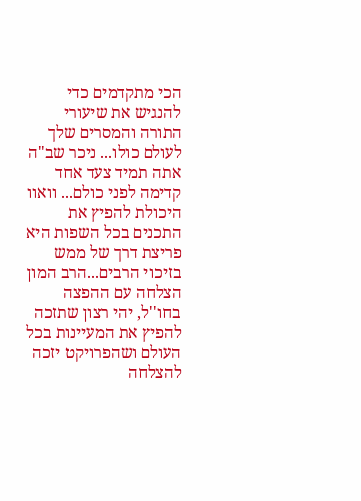הכי מתקדמים כדי להנגיש את שיעורי התורה והמסרים שלך לעולם כולו... ניכר שב"ה אתה תמיד צעד אחד קדימה לפני כולם... וואוו היכולת להפיץ את התכנים בכל השפות היא פריצת דרך של ממש בזיכוי הרבים...הרב המון הצלחה עם ההפצה בחו''ל, יהי רצון שתזכה להפיץ את המעיינות בכל העולם ושהפרויקט יזכה להצלחה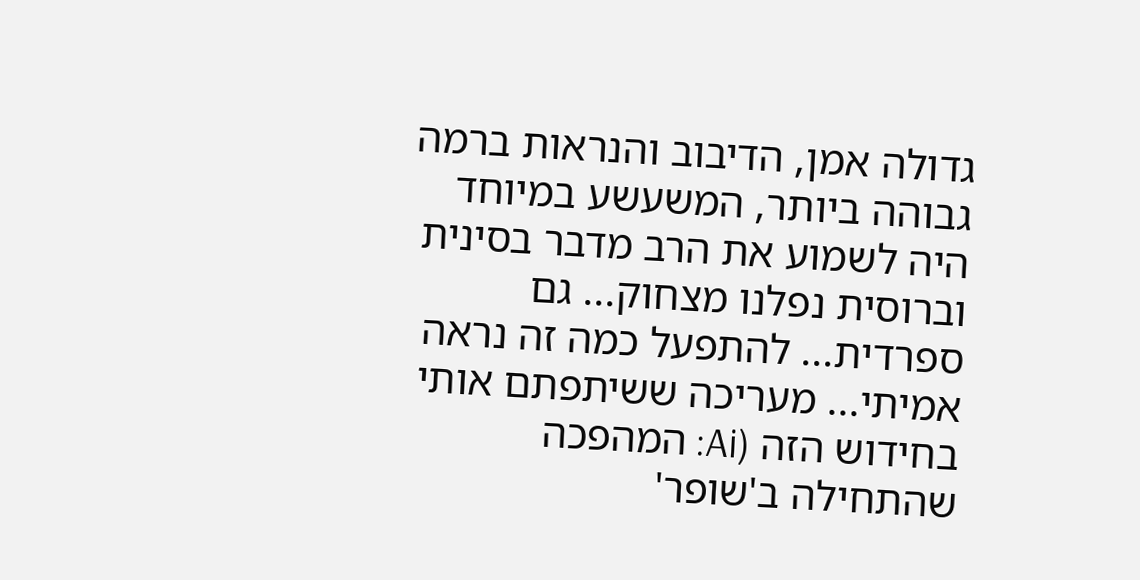גדולה אמן, הדיבוב והנראות ברמה גבוהה ביותר, המשעשע במיוחד היה לשמוע את הרב מדבר בסינית וברוסית נפלנו מצחוק... גם ספרדית... להתפעל כמה זה נראה אמיתי... מעריכה ששיתפתם אותי בחידוש הזה (Ai: המהפכה שהתחילה ב'שופר'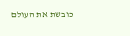כובשת את העולם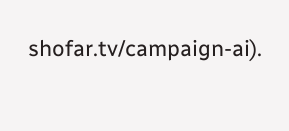shofar.tv/campaign-ai).